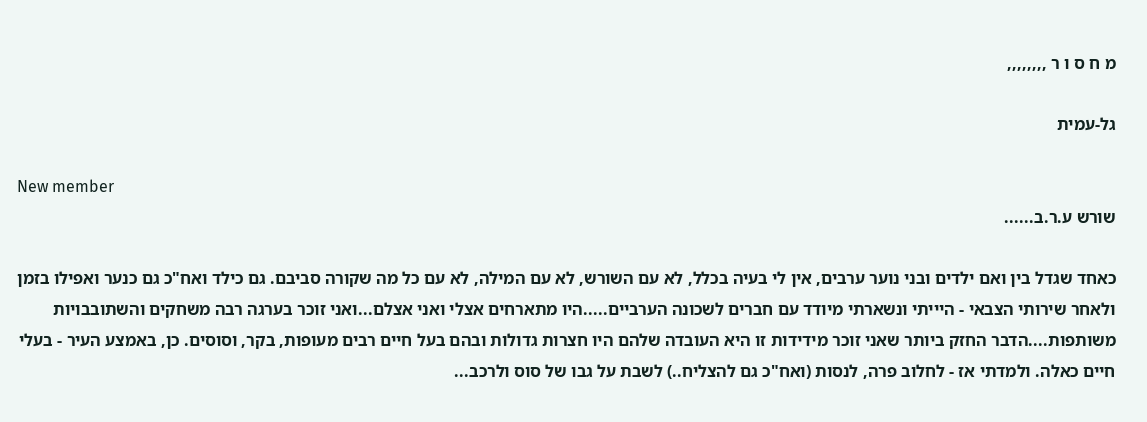מ ח ס ו ר ,,,,,,,,

גל-עמית

New member
שורש ע.ר.ב......

כאחד שגדל בין ואם ילדים ובני נוער ערבים, אין לי בעיה בכלל, לא עם השורש, לא עם המילה, לא עם כל מה שקורה סביבם. גם כילד ואח"כ גם כנער ואפילו בזמן ולאחר שירותי הצבאי - היייתי ונשארתי מיודד עם חברים לשכונה הערביים.....היו מתארחים אצלי ואני אצלם...ואני זוכר בערגה רבה משחקים והשתובבויות משותפות....הדבר החזק ביותר שאני זוכר מידידות זו היא העובדה שלהם היו חצרות גדולות ובהם בעל חיים רבים מעופות, בקר, וסוסים. כן, באמצע העיר - בעלי חיים כאלה. ולמדתי אז - לחלוב פרה, לנסות (ואח"כ גם להצליח..) לשבת על גבו של סוס ולרכב...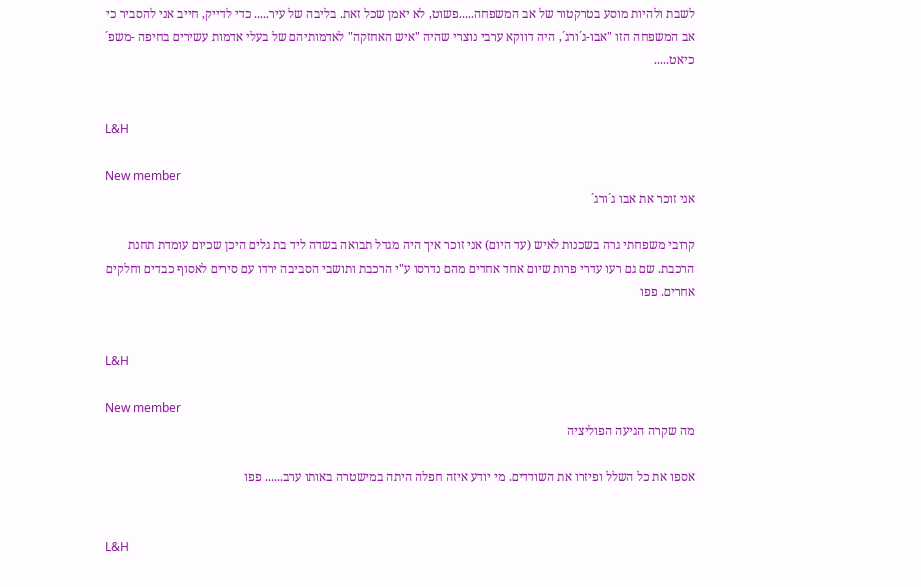לשבת ולהיות מוסע בטרקטור של אב המשפחה.....פשוט, לא יאמן שכל זאת. בליבה של עיר..... כדי לדייק, חייב אני להסביר כי אב המשפחה הזו "אבו-ג´ורג´, היה דווקא ערבי נוצרי שהיה "איש האחזקה" לאדמותיהם של בעלי אדמות עשירים בחיפה -משפ´ כיאט.....


L&H

New member
אני זוכר את אבו ג´ורג´

קרובי משפחתי גרה בשכנות לאיש (עד היום) אני זוכר איך היה מגדל תבואה בשדה ליד בת גלים היכן שכיום עומדת תחנת הרכבת. שם גם רעו עדרי פרות שיום אחד אחדים מהם נדרסו ע"י הרכבת ותושבי הסביבה ירדו עם סירים לאסוף כבדים וחלקים אחרים. פפו


L&H

New member
מה שקרה הגיעה הפוליציה

אספו את כל השלל ופיזרו את השודדים. מי יודע איזה חפלה היתה במישטרה באותו ערב...... פפו


L&H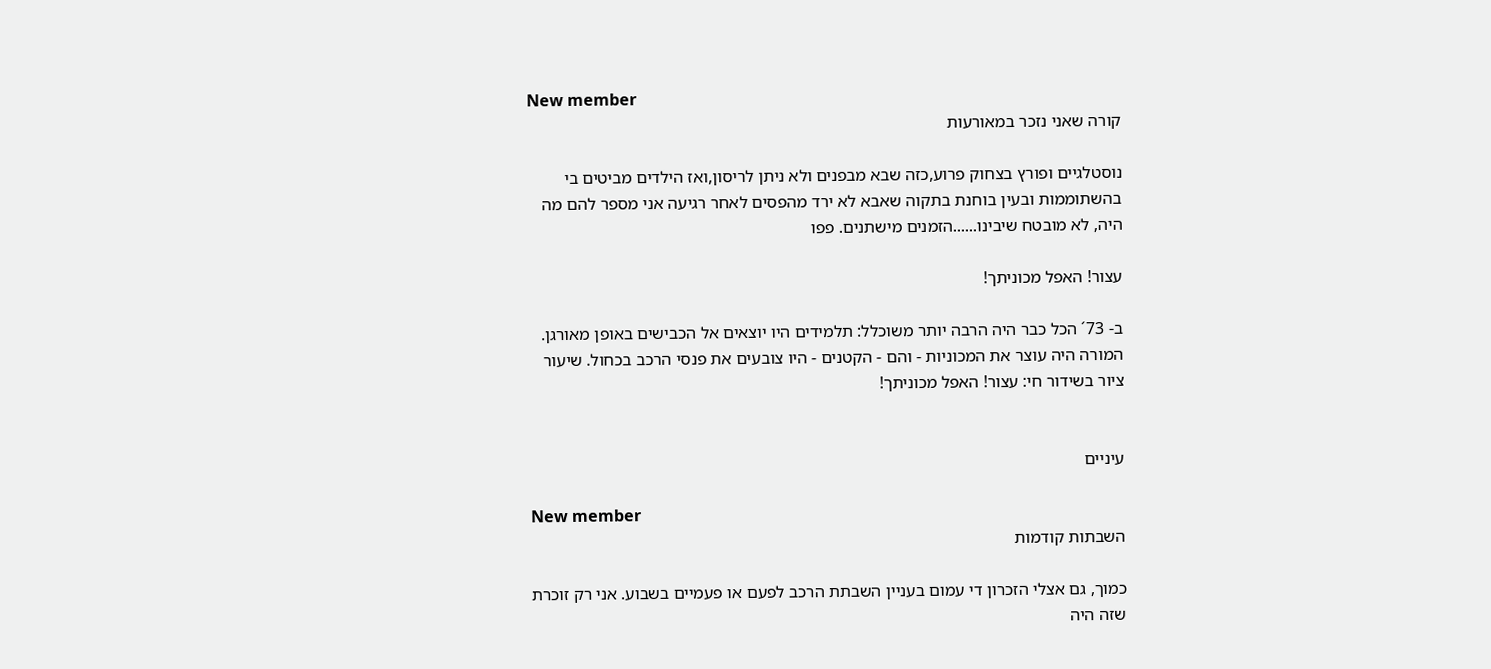New member
קורה שאני נזכר במאורעות

נוסטלגיים ופורץ בצחוק פרוע,כזה שבא מבפנים ולא ניתן לריסון,ואז הילדים מביטים בי בהשתוממות ובעין בוחנת בתקוה שאבא לא ירד מהפסים לאחר רגיעה אני מספר להם מה היה, לא מובטח שיבינו......הזמנים מישתנים. פפו

עצור! האפל מכוניתך!

ב- 73´ הכל כבר היה הרבה יותר משוכלל: תלמידים היו יוצאים אל הכבישים באופן מאורגן. המורה היה עוצר את המכוניות - והם - הקטנים - היו צובעים את פנסי הרכב בכחול. שיעור ציור בשידור חי: עצור! האפל מכוניתך!


עיניים

New member
השבתות קודמות

כמוך, גם אצלי הזכרון די עמום בעניין השבתת הרכב לפעם או פעמיים בשבוע. אני רק זוכרת שזה היה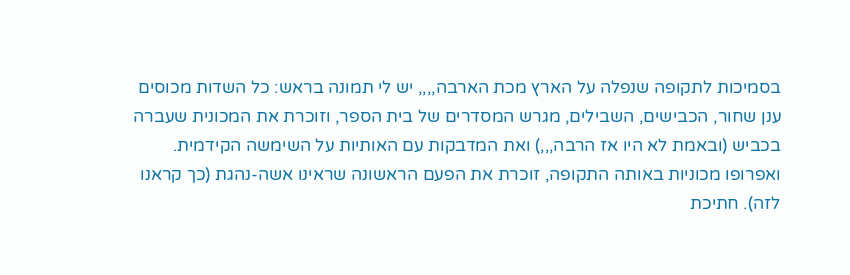בסמיכות לתקופה שנפלה על הארץ מכת הארבה,,,, יש לי תמונה בראש: כל השדות מכוסים ענן שחור, הכבישים, השבילים, מגרש המסדרים של בית הספר, וזוכרת את המכונית שעברה בכביש (ובאמת לא היו אז הרבה,,,) ואת המדבקות עם האותיות על השימשה הקידמית. ואפרופו מכוניות באותה התקופה, זוכרת את הפעם הראשונה שראינו אשה-נהגת (כך קראנו לזה). חתיכת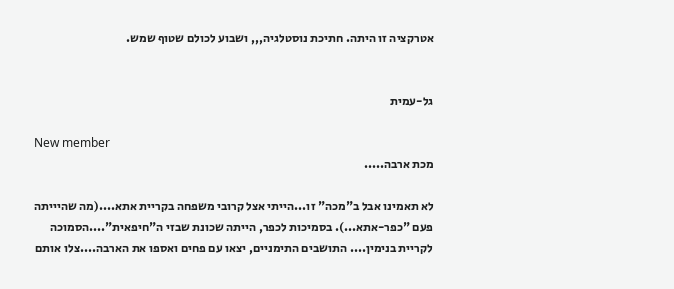אטרקציה זו היתה. חתיכת נוסטלגיה,,, ושבוע לכולם שטוף שמש.


גל-עמית

New member
מכת ארבה.....

לא תאמינו אבל ב"מכה" זו...הייתי אצל קרובי משפחה בקריית אתא....(מה שהיייתה פעם "כפר-אתא...). בסמיכות לכפר, הייתה שכונת שבזי ה"חיפאית"....הסמוכה לקריית בנימין.... התושבים התימניים, יצאו עם פחים ואספו את הארבה....צלו אותם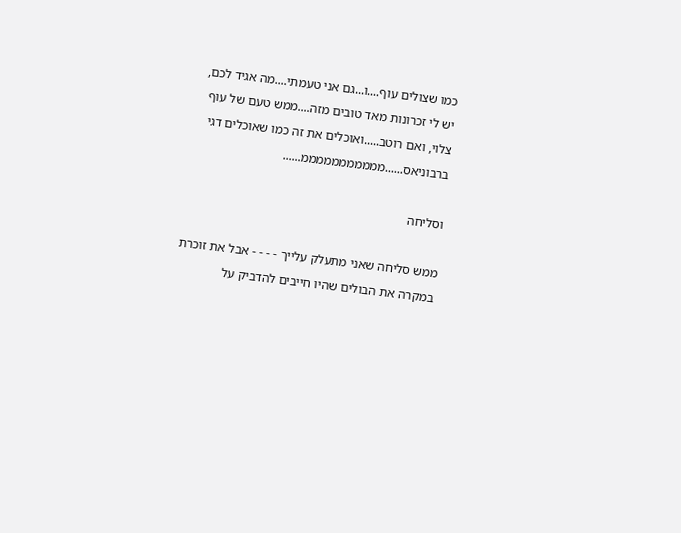כמו שצולים עוף....ו...גם אני טעמתי....מה אגיד לכם, יש לי זכרונות מאד טובים מזה....ממש טעם של עוף צלוי, ואם רוטב.....ואוכלים את זה כמו שאוכלים דגי ברבוניאס......מממממממממממ......

וסליחה

ממש סליחה שאני מתעלק עלייך - - - - אבל את זוכרת במקרה את הבולים שהיו חייבים להדביק על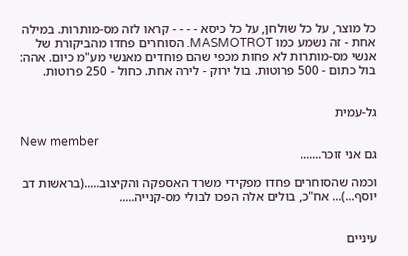כל מוצר, על כל שולחן, על כל כיסא - - - - קראו לזה מס-מותרות. במילה אחת - זה נשמע כמו MASMOTROT. הסוחרים פחדו מהביקורת של אנשי מס-מותרות לא פחות מכפי שהם פוחדים מאנשי מע"מ כיום. אהה: בול כתום - 500 פרוטות. בול ירוק - לירה אחת. כחול - 250 פרוטות.


גל-עמית

New member
גם אני זוכר.......

וכמה שהסוחרים פחדו מפקידי משרד האספקה והקיצוב.....(בראשות דב יוסף...)... אח"כ, בולים אלה הפכו לבולי מס-קנייה.....


עיניים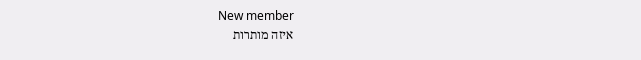New member
איזה מותרות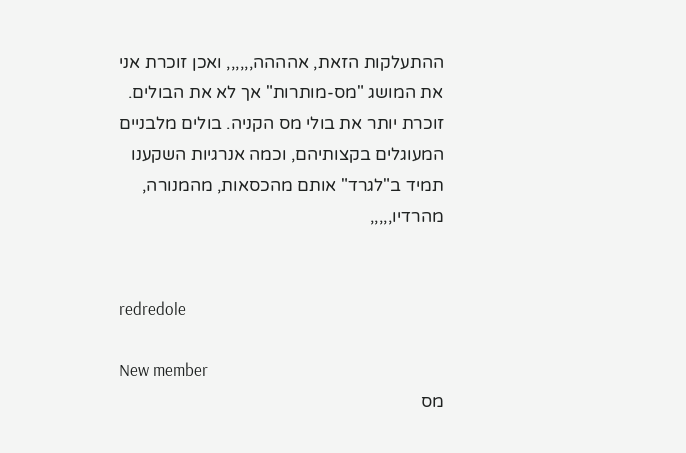ההתעלקות הזאת, אהההה,,,,,, ואכן זוכרת אני את המושג "מס-מותרות" אך לא את הבולים. זוכרת יותר את בולי מס הקניה. בולים מלבניים המעוגלים בקצותיהם, וכמה אנרגיות השקענו תמיד ב"לגרד" אותם מהכסאות, מהמנורה, מהרדיו,,,,,


redredole

New member
מס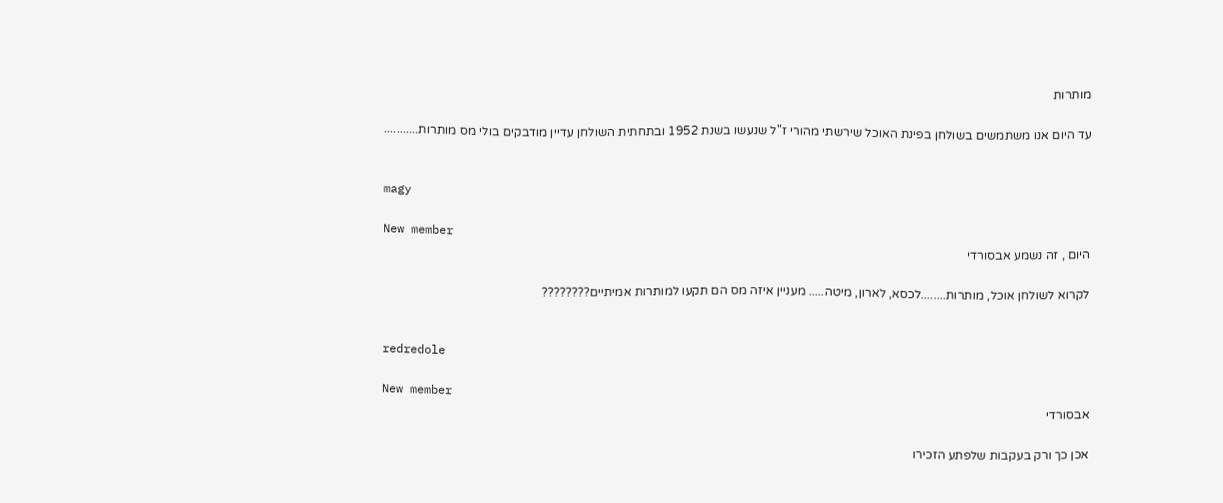מותרות

עד היום אנו משתמשים בשולחן בפינת האוכל שירשתי מהורי ז"ל שנעשו בשנת 1952 ובתחתית השולחן עדיין מודבקים בולי מס מותרות...........


magy

New member
היום , זה נשמע אבסורדי

לקרוא לשולחן אוכל, מותרות........לכסא, לארון, מיטה..... מעניין איזה מס הם תקעו למותרות אמיתיים????????


redredole

New member
אבסורדי

אכן כך ורק בעקבות שלפתע הזכירו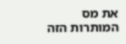את מס המותרות הזה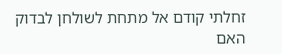זחלתי קודם אל מתחת לשולחן לבדוק האם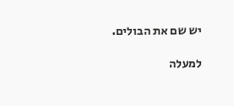יש שם את הבולים.

למעלה